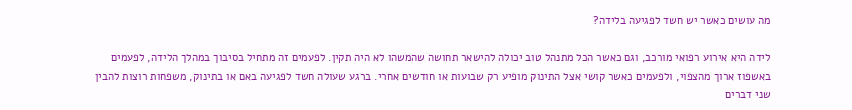מה עושים כאשר יש חשד לפגיעה בלידה?

לידה היא אירוע רפואי מורכב, וגם כאשר הכל מתנהל טוב יכולה להישאר תחושה שהמשהו לא היה תקין. לפעמים זה מתחיל בסיבוך במהלך הלידה, לפעמים באשפוז ארוך מהצפוי, ולפעמים כאשר קושי אצל התינוק מופיע רק שבועות או חודשים אחרי. ברגע שעולה חשד לפגיעה באם או בתינוק, משפחות רוצות להבין שני דברים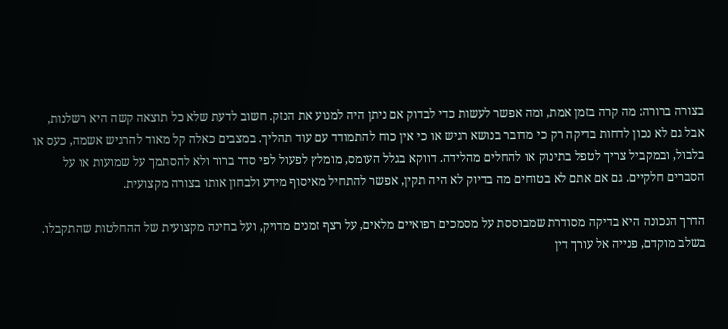בצורה ברורה: מה קרה בזמן אמת, ומה אפשר לעשות כדי לבדוק אם ניתן היה למנוע את הנזק. חשוב לדעת שלא כל תוצאה קשה היא רשלנות, אבל גם לא נכון לדחות בדיקה רק כי מדובר בנושא רגיש או כי אין כוח להתמודד עם עוד תהליך. במצבים כאלה קל מאוד להרגיש אשמה, כעס או בלבול, ובמקביל צריך לטפל בתינוק או להחלים מהלידה. דווקא בגלל העומס, מומלץ לפעול לפי סדר ברור ולא להסתמך על שמועות או על הסברים חלקיים. גם אם אתם לא בטוחים מה בדיוק לא היה תקין, אפשר להתחיל מאיסוף מידע ולבחון אותו בצורה מקצועית.

הדרך הנכונה היא בדיקה מסודרת שמבוססת על מסמכים רפואיים מלאים, על רצף זמנים מדויק, ועל בחינה מקצועית של ההחלטות שהתקבלו. בשלב מוקדם, פנייה אל עורך דין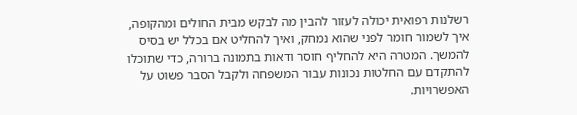רשלנות רפואית יכולה לעזור להבין מה לבקש מבית החולים ומהקופה, איך לשמור חומר לפני שהוא נמחק, ואיך להחליט אם בכלל יש בסיס להמשך. המטרה היא להחליף חוסר ודאות בתמונה ברורה, כדי שתוכלו להתקדם עם החלטות נכונות עבור המשפחה ולקבל הסבר פשוט על האפשרויות.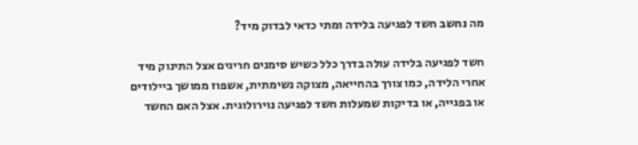מה נחשב חשד לפגיעה בלידה ומתי כדאי לבדוק מיד?

חשד לפגיעה בלידה עולה בדרך כלל כשיש סימנים חריגים אצל התינוק מיד אחרי הלידה, כמו צורך בהחייאה, מצוקה נשימתית, אשפוז ממושך ביילודים או בפגייה, או בדיקות שמעלות חשד לפגיעה נוירולוגית. אצל האם החשד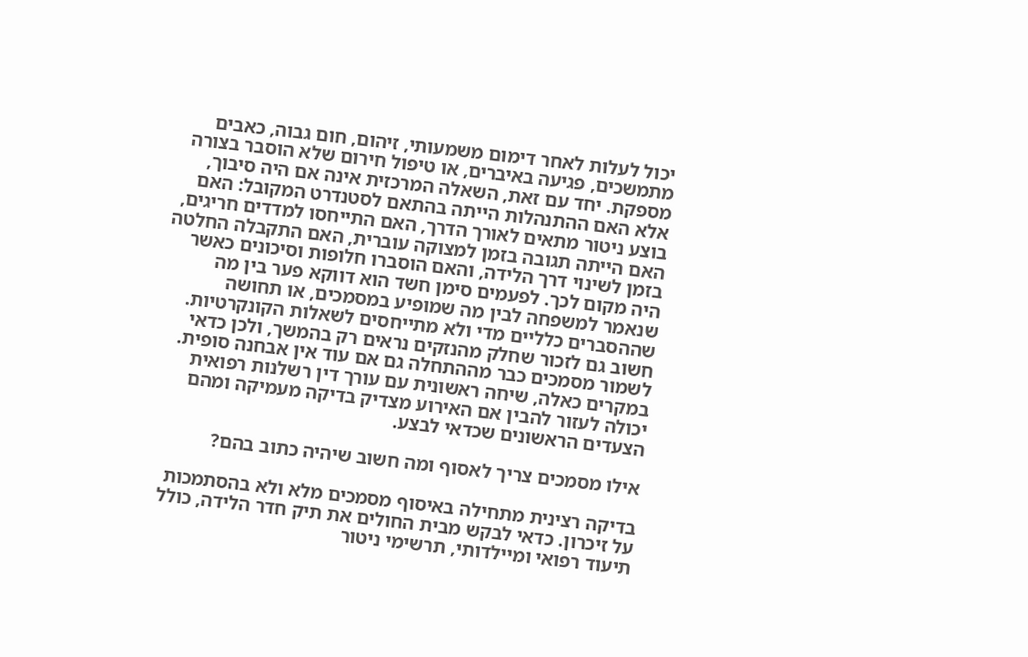יכול לעלות לאחר דימום משמעותי, זיהום, חום גבוה, כאבים מתמשכים, פגיעה באיברים, או טיפול חירום שלא הוסבר בצורה מספקת. יחד עם זאת, השאלה המרכזית אינה אם היה סיבוך, אלא האם ההתנהלות הייתה בהתאם לסטנדרט המקובל: האם בוצע ניטור מתאים לאורך הדרך, האם התייחסו למדדים חריגים, האם הייתה תגובה בזמן למצוקה עוברית, האם התקבלה החלטה בזמן לשינוי דרך הלידה, והאם הוסברו חלופות וסיכונים כאשר היה מקום לכך. לפעמים סימן חשד הוא דווקא פער בין מה שנאמר למשפחה לבין מה שמופיע במסמכים, או תחושה שההסברים כלליים מדי ולא מתייחסים לשאלות הקונקרטיות. חשוב גם לזכור שחלק מהנזקים נראים רק בהמשך, ולכן כדאי לשמור מסמכים כבר מההתחלה גם אם עוד אין אבחנה סופית. במקרים כאלה, שיחה ראשונית עם עורך דין רשלנות רפואית יכולה לעזור להבין אם האירוע מצדיק בדיקה מעמיקה ומהם הצעדים הראשונים שכדאי לבצע.

אילו מסמכים צריך לאסוף ומה חשוב שיהיה כתוב בהם?

בדיקה רצינית מתחילה באיסוף מסמכים מלא ולא בהסתמכות על זיכרון. כדאי לבקש מבית החולים את תיק חדר הלידה, כולל תיעוד רפואי ומיילדותי, תרשימי ניטור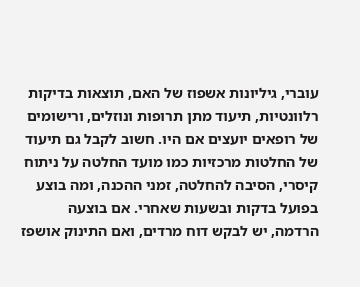עוברי, גיליונות אשפוז של האם, תוצאות בדיקות רלוונטיות, תיעוד מתן תרופות ונוזלים, ורישומים של רופאים יועצים אם היו. חשוב לקבל גם תיעוד של החלטות מרכזיות כמו מועד החלטה על ניתוח קיסרי, הסיבה להחלטה, זמני ההכנה, ומה בוצע בפועל בדקות ובשעות שאחרי. אם בוצעה הרדמה, יש לבקש דוח מרדים, ואם התינוק אושפז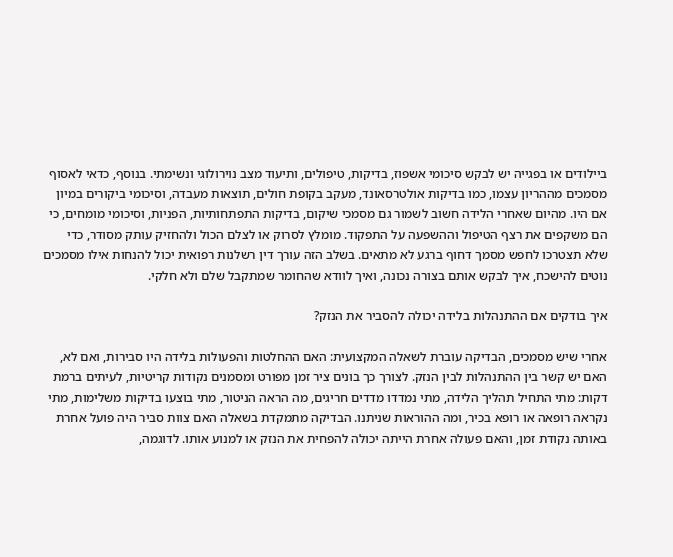ביילודים או בפגייה יש לבקש סיכומי אשפוז, בדיקות, טיפולים, ותיעוד מצב נוירולוגי ונשימתי. בנוסף, כדאי לאסוף מסמכים מההריון עצמו, כמו בדיקות אולטרסאונד, מעקב בקופת חולים, תוצאות מעבדה, וסיכומי ביקורים במיון אם היו. מהיום שאחרי הלידה חשוב לשמור גם מסמכי שיקום, בדיקות התפתחותיות, הפניות, וסיכומי מומחים, כי הם משקפים את רצף הטיפול וההשפעה על התפקוד. מומלץ לסרוק או לצלם הכול ולהחזיק עותק מסודר, כדי שלא תצטרכו לחפש מסמך דחוף ברגע לא מתאים. בשלב הזה עורך דין רשלנות רפואית יכול להנחות אילו מסמכים נוטים להישכח, איך לבקש אותם בצורה נכונה, ואיך לוודא שהחומר שמתקבל שלם ולא חלקי.

איך בודקים אם ההתנהלות בלידה יכולה להסביר את הנזק?

אחרי שיש מסמכים, הבדיקה עוברת לשאלה המקצועית: האם ההחלטות והפעולות בלידה היו סבירות, ואם לא, האם יש קשר בין ההתנהלות לבין הנזק. לצורך כך בונים ציר זמן מפורט ומסמנים נקודות קריטיות, לעיתים ברמת דקות: מתי התחיל תהליך הלידה, מתי נמדדו מדדים חריגים, מה הראה הניטור, מתי בוצעו בדיקות משלימות, מתי נקראה רופאה או רופא בכיר, ומה ההוראות שניתנו. הבדיקה מתמקדת בשאלה האם צוות סביר היה פועל אחרת באותה נקודת זמן, והאם פעולה אחרת הייתה יכולה להפחית את הנזק או למנוע אותו. לדוגמה,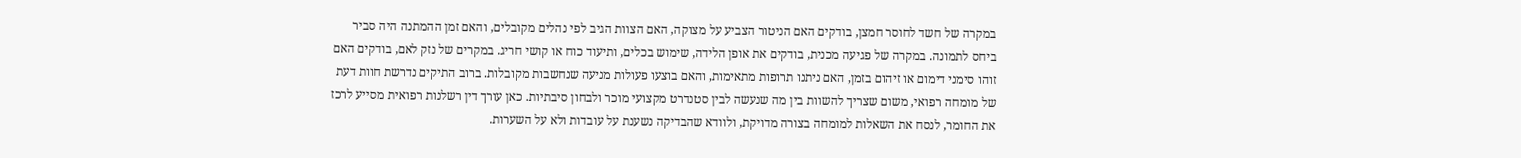במקרה של חשד לחוסר חמצן, בודקים האם הניטור הצביע על מצוקה, האם הצוות הגיב לפי נהלים מקובלים, והאם זמן ההמתנה היה סביר ביחס לתמונה. במקרה של פגיעה מכנית, בודקים את אופן הלידה, שימוש בכלים, ותיעוד כוח או קושי חריג. במקרים של נזק לאם, בודקים האם זוהו סימני דימום או זיהום בזמן, האם ניתנו תרופות מתאימות, והאם בוצעו פעולות מניעה שנחשבות מקובלות. ברוב התיקים נדרשת חוות דעת של מומחה רפואי, משום שצריך להשוות בין מה שנעשה לבין סטנדרט מקצועי מוכר ולבחון סיבתיות. כאן עורך דין רשלנות רפואית מסייע לרכז את החומר, לנסח את השאלות למומחה בצורה מדויקת, ולוודא שהבדיקה נשענת על עובדות ולא על השערות.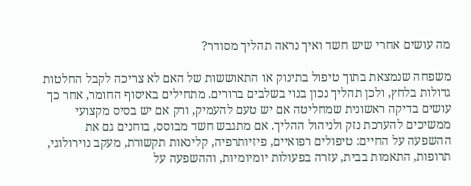מה עושים אחרי שיש חשד ואיך נראה תהליך מסודר?

משפחה שנמצאת בתוך טיפול בתינוק או התאוששות של האם לא צריכה לקבל החלטות גדולות בלחץ, ולכן תהליך נכון בנוי בשלבים ברורים. מתחילים באיסוף החומר, אחר כך עושים בדיקה ראשונית שמחליטה אם יש טעם להעמיק, ורק אם יש בסיס מקצועי ממשיכים להערכת נזק ולניהול ההליך. אם מתגבש חשד מבוסס, בוחנים גם את ההשפעה על החיים: טיפולים רפואיים, פיזיותרפיה, קלינאות תקשורת, מעקב נוירולוגי, תרופות, התאמות בבית, עזרה בפעולות יומיומיות, וההשפעה על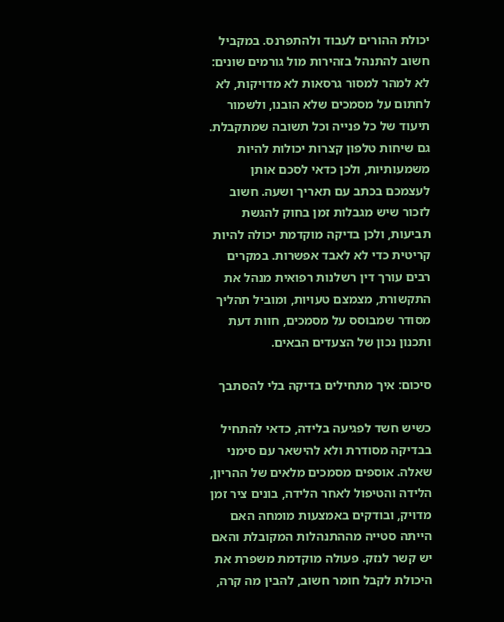יכולת ההורים לעבוד ולהתפרנס. במקביל חשוב להתנהל בזהירות מול גורמים שונים: לא למהר למסור גרסאות לא מדויקות, לא לחתום על מסמכים שלא הובנו, ולשמור תיעוד של כל פנייה וכל תשובה שמתקבלת. גם שיחות טלפון קצרות יכולות להיות משמעותיות, ולכן כדאי לסכם אותן לעצמכם בכתב עם תאריך ושעה. חשוב לזכור שיש מגבלות זמן בחוק להגשת תביעות, ולכן בדיקה מוקדמת יכולה להיות קריטית כדי לא לאבד אפשרות. במקרים רבים עורך דין רשלנות רפואית מנהל את התקשורת, מצמצם טעויות, ומוביל תהליך מסודר שמבוסס על מסמכים, חוות דעת ותכנון נכון של הצעדים הבאים.

סיכום: איך מתחילים בדיקה בלי להסתבך

כשיש חשד לפגיעה בלידה, כדאי להתחיל בבדיקה מסודרת ולא להישאר עם סימני שאלה. אוספים מסמכים מלאים של ההריון, הלידה והטיפול לאחר הלידה, בונים ציר זמן מדויק, ובודקים באמצעות מומחה האם הייתה סטייה מההתנהלות המקובלת והאם יש קשר לנזק. פעולה מוקדמת משפרת את היכולת לקבל חומר חשוב, להבין מה קרה,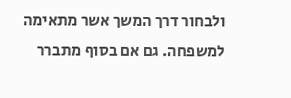ולבחור דרך המשך אשר מתאימה למשפחה. גם אם בסוף מתברר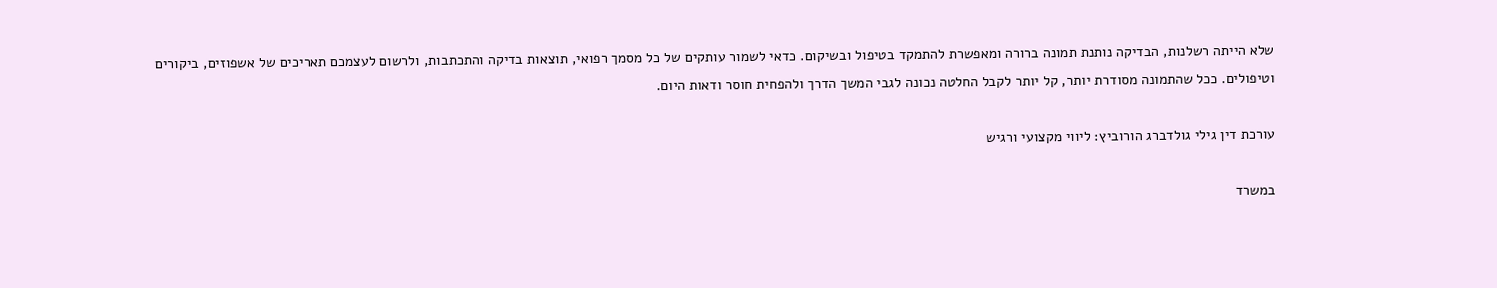שלא הייתה רשלנות, הבדיקה נותנת תמונה ברורה ומאפשרת להתמקד בטיפול ובשיקום. כדאי לשמור עותקים של כל מסמך רפואי, תוצאות בדיקה והתכתבות, ולרשום לעצמכם תאריכים של אשפוזים, ביקורים וטיפולים. ככל שהתמונה מסודרת יותר, קל יותר לקבל החלטה נכונה לגבי המשך הדרך ולהפחית חוסר ודאות היום.

עורכת דין גילי גולדברג הורוביץ: ליווי מקצועי ורגיש

במשרד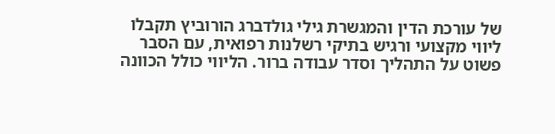של עורכת הדין והמגשרת גילי גולדברג הורוביץ תקבלו ליווי מקצועי ורגיש בתיקי רשלנות רפואית, עם הסבר פשוט על התהליך וסדר עבודה ברור. הליווי כולל הכוונה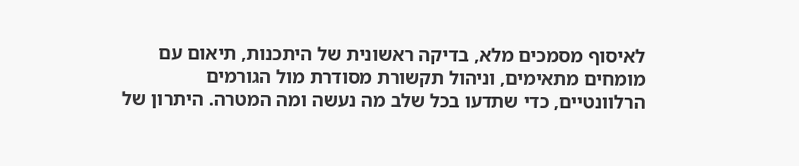לאיסוף מסמכים מלא, בדיקה ראשונית של היתכנות, תיאום עם מומחים מתאימים, וניהול תקשורת מסודרת מול הגורמים הרלוונטיים, כדי שתדעו בכל שלב מה נעשה ומה המטרה. היתרון של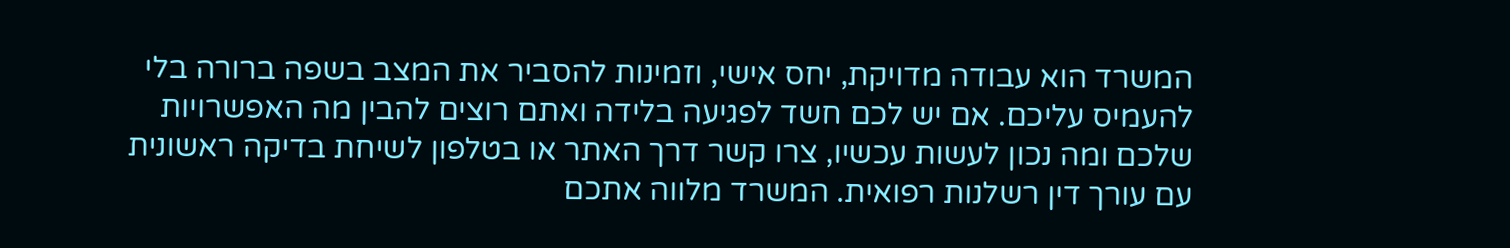המשרד הוא עבודה מדויקת, יחס אישי, וזמינות להסביר את המצב בשפה ברורה בלי להעמיס עליכם. אם יש לכם חשד לפגיעה בלידה ואתם רוצים להבין מה האפשרויות שלכם ומה נכון לעשות עכשיו, צרו קשר דרך האתר או בטלפון לשיחת בדיקה ראשונית עם עורך דין רשלנות רפואית. המשרד מלווה אתכם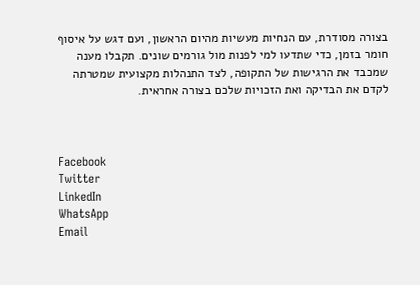בצורה מסודרת, עם הנחיות מעשיות מהיום הראשון, ועם דגש על איסוף חומר בזמן, כדי שתדעו למי לפנות מול גורמים שונים. תקבלו מענה שמכבד את הרגישות של התקופה, לצד התנהלות מקצועית שמטרתה לקדם את הבדיקה ואת הזכויות שלכם בצורה אחראית.



Facebook
Twitter
LinkedIn
WhatsApp
Email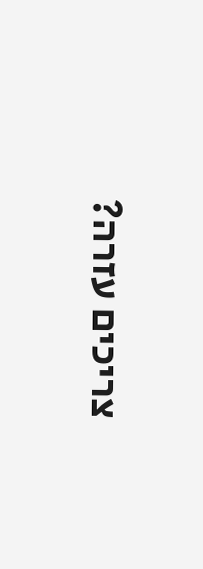צריכים עזרה?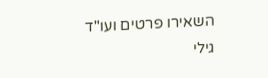השאירו פרטים ועו"ד גילי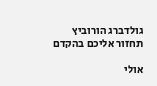גולדברג הורוביץ תחזור אליכם בהקדם

אולי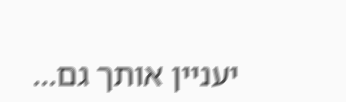יעניין אותך גם...